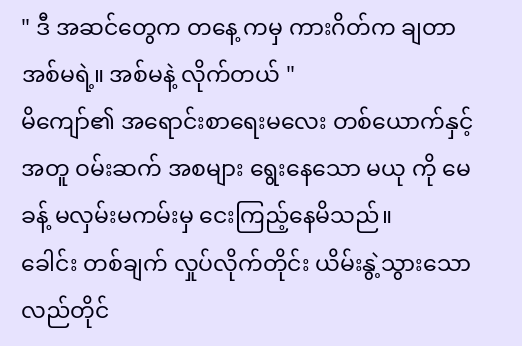" ဒီ အဆင်တွေက တနေ့ ကမှ ကားဂိတ်က ချတာ အစ်မရဲ့။ အစ်မနဲ့ လိုက်တယ် "
မိကျော်၏ အရောင်းစာရေးမလေး တစ်ယောက်နှင့်အတူ ဝမ်းဆက် အစများ ရွေးနေသော မယု ကို မေခန့် မလှမ်းမကမ်းမှ ငေးကြည့်နေမိသည်။
ခေါင်း တစ်ချက် လှုပ်လိုက်တိုင်း ယိမ်းနွဲ့သွားသော လည်တိုင်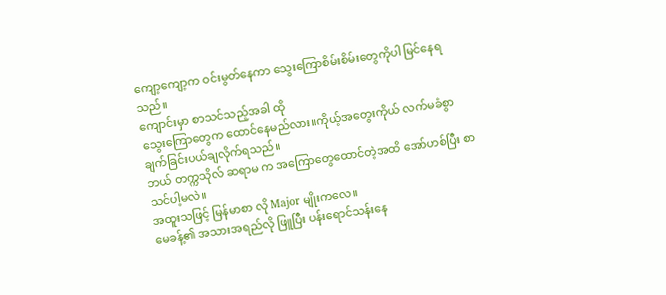ကျော့ကျော့က ဝင်းမွတ်နေကာ သွေးကြောစိမ်းစိမ်းတွေကိုပါ မြင်နေရသည်။
ကျောင်းမှာ စာသင်သည့်အခါ ထို
သွေးကြောတွေက ထောင်နေမည်လား။ကိုယ့်အတွေးကိုယ် လက်မခံစွာ ချက်ခြင်းပယ်ချလိုက်ရသည်။
ဘယ် တက္ကသိုလ် ဆရာမ က အကြောတွေထောင်တဲ့အထိ အော်ဟစ်ပြီး စာသင်ပါ့မလဲ။
အထူးသဖြင့် မြန်မာစာ လို Major မျိုးကလေ။
မေခန့်၏ အသားအရည်လို ဖြူပြီး ပန်းရောင်သန်းနေ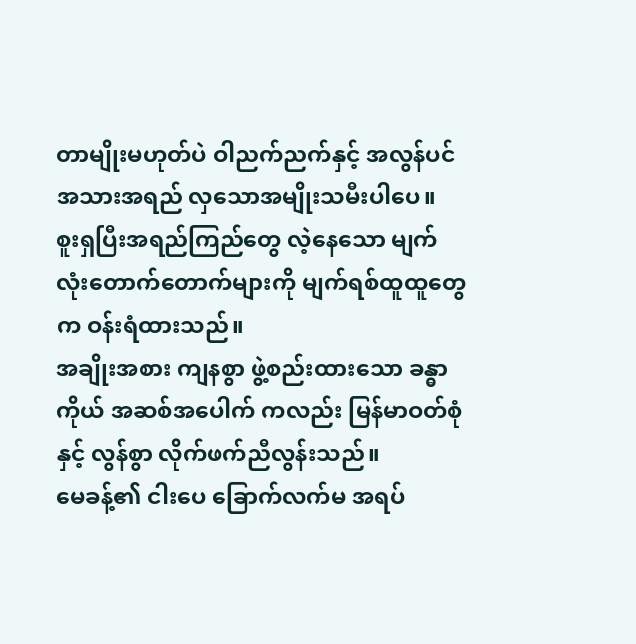တာမျိုးမဟုတ်ပဲ ဝါညက်ညက်နှင့် အလွန်ပင် အသားအရည် လှသောအမျိုးသမီးပါပေ။
စူးရှပြီးအရည်ကြည်တွေ လဲ့နေသော မျက်လုံးတောက်တောက်များကို မျက်ရစ်ထူထူတွေက ဝန်းရံထားသည်။
အချိုးအစား ကျနစွာ ဖွဲ့စည်းထားသော ခန္ဓာကိုယ် အဆစ်အပေါက် ကလည်း မြန်မာဝတ်စုံနှင့် လွန်စွာ လိုက်ဖက်ညီလွန်းသည်။
မေခန့်၏ ငါးပေ ခြောက်လက်မ အရပ်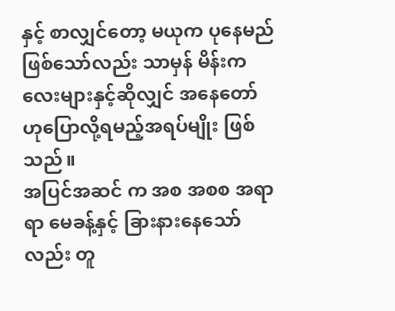နှင့် စာလျှင်တော့ မယုက ပုနေမည် ဖြစ်သော်လည်း သာမှန် မိန်းကလေးများနှင့်ဆိုလျှင် အနေတော် ဟုပြောလို့ရမည့်အရပ်မျိုး ဖြစ်သည်။
အပြင်အဆင် က အစ အစစ အရာရာ မေခန့်နှင့် ခြားနားနေသော်လည်း တူ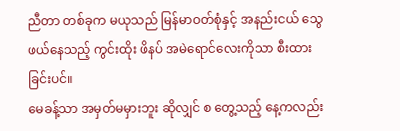ညီတာ တစ်ခုက မယုသည် မြန်မာဝတ်စုံနှင့် အနည်းငယ် သွေဖယ်နေသည့် ကွင်းထိုး ဖိနပ် အမဲရောင်လေးကိုသာ စီးထားခြင်းပင်။
မေခန့်သာ အမှတ်မမှားဘူး ဆိုလျှင် စ တွေ့သည့် နေ့ကလည်း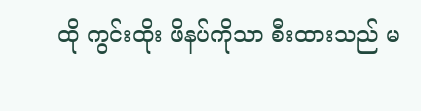ထို ကွင်းထိုး ဖိနပ်ကိုသာ စီးထားသည် မ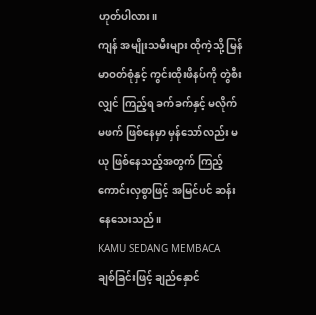ဟုတ်ပါလား။
ကျန် အမျိုးသမီးများ ထိုကဲ့သို့ မြန်မာဝတ်စုံနှင့် ကွင်းထိုးဖိနပ်ကို တွဲစီးလျှင် ကြည့်ရ ခက်ခက်နှင့် မလိုက်မဖက် ဖြစ်နေမှာ မှန်သော်လည်း မယု ဖြစ်နေသည့်အတွက် ကြည့်ကောင်းလှစွာဖြင့် အမြင်ပင် ဆန်းနေသေးသည်။
KAMU SEDANG MEMBACA
ချစ်ခြင်းဖြင့် ချည်နှောင်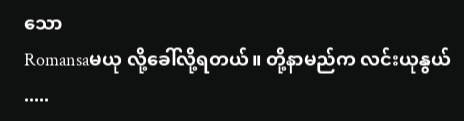သော
Romansaမယု လို့ခေါ်လို့ရတယ်။ တို့နာမည်က လင်းယုနွယ် .....